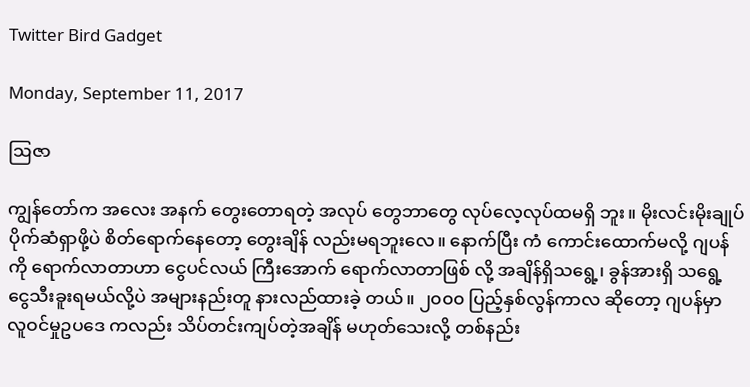Twitter Bird Gadget

Monday, September 11, 2017

ဩဇာ

ကျွန်တော်က အလေး အနက် တွေးတောရတဲ့ အလုပ် တွေဘာတွေ လုပ်လေ့လုပ်ထမရှိ ဘူး။ မိုးလင်းမိုးချုပ် ပိုက်ဆံရှာဖို့ပဲ စိတ်ရောက်နေတော့ တွေးချိန် လည်းမရဘူးလေ။ နောက်ပြီး ကံ ကောင်းထောက်မလို့ ဂျပန်ကို ရောက်လာတာဟာ ငွေပင်လယ် ကြီးအောက် ရောက်လာတာဖြစ် လို့ အချိန်ရှိသရွေ့၊ ခွန်အားရှိ သရွေ့ ငွေသီးခူးရမယ်လို့ပဲ အများနည်းတူ နားလည်ထားခဲ့ တယ်။ ၂၀၀၀ ပြည့်နှစ်လွန်ကာလ ဆိုတော့ ဂျပန်မှာ လူဝင်မှုဥပဒေ ကလည်း သိပ်တင်းကျပ်တဲ့အချိန် မဟုတ်သေးလို့ တစ်နည်း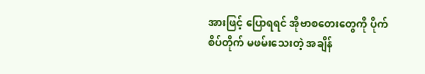အားဖြင့် ပြောရရင် အိုဗာစတေးတွေကို ပိုက်စိပ်တိုက် မဖမ်းသေးတဲ့ အချိန်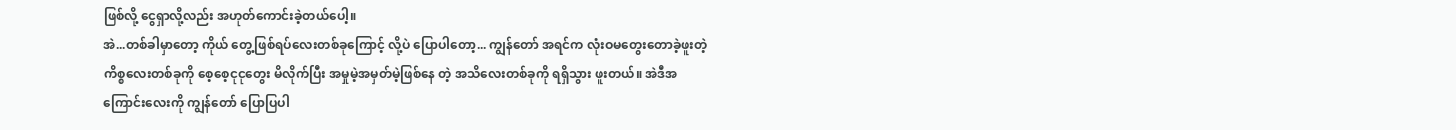ဖြစ်လို့ ငွေရှာလို့လည်း အဟုတ်ကောင်းခဲ့တယ်ပေါ့။
အဲ...တစ်ခါမှာတော့ ကိုယ် တွေ့ဖြစ်ရပ်လေးတစ်ခုကြောင့် လို့ပဲ ပြောပါတော့... ကျွန်တော် အရင်က လုံးဝမတွေးတောခဲ့ဖူးတဲ့ ကိစ္စလေးတစ်ခုကို စေ့စေ့ငုငုတွေး မိလိုက်ပြီး အမှုမဲ့အမှတ်မဲ့ဖြစ်နေ တဲ့ အသိလေးတစ်ခုကို ရရှိသွား ဖူးတယ်။ အဲဒီအကြောင်းလေးကို ကျွန်တော် ပြောပြပါ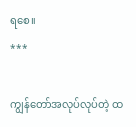ရစေ။
***

ကျွန်တော်အလုပ်လုပ်တဲ့ ထ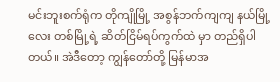မင်းဘူးစက်ရုံက တိုကျိုမြို့ အစွန်ဘက်ကျကျ နယ်မြို့လေး တစ်မြို့ရဲ့ ဆိတ်ငြိမ်ရပ်ကွက်ထဲ မှာ တည်ရှိပါတယ်။ အဲဒီတော့ ကျွန်တော်တို့ မြန်မာအ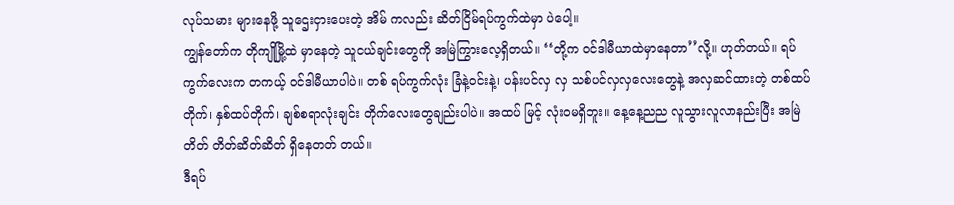လုပ်သမား များနေဖို့ သူဌေးငှားပေးတဲ့ အိမ် ကလည်း ဆိတ်ငြိမ်ရပ်ကွက်ထဲမှာ ပဲပေါ့။
ကျွန်တော်က တိုကျိုမြို့ထဲ မှာနေတဲ့ သူငယ်ချင်းတွေကို အမြဲကြွားလေ့ရှိတယ်။ ‘‘တို့က ဝင်ဒါမီယာထဲမှာနေတာ’’လို့။ ဟုတ်တယ်။ ရပ်ကွက်လေးက တကယ့် ဝင်ဒါမီယာပါပဲ။ တစ် ရပ်ကွက်လုံး ခြံနဲ့ဝင်းနဲ့၊ ပန်းပင်လှ လှ သစ်ပင်လှလှလေးတွေနဲ့ အလှဆင်ထားတဲ့ တစ်ထပ်တိုက်၊ နှစ်ထပ်တိုက်၊ ချစ်စရာလုံးချင်း တိုက်လေးတွေချည်းပါပဲ။ အထပ် မြင့် လုံးဝမရှိဘူး။ နေ့နေ့ညည လူသွားလူလာနည်းပြီး အမြဲတိတ် တိတ်ဆိတ်ဆိတ် ရှိနေတတ် တယ်။
ဒီရပ်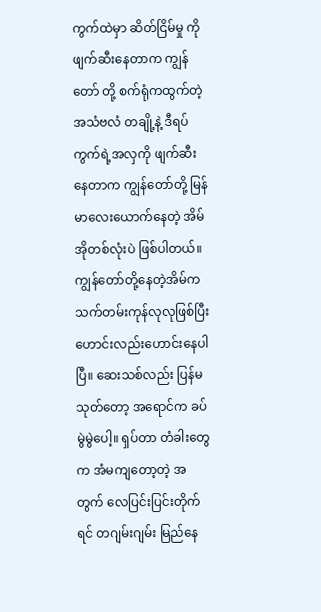ကွက်ထဲမှာ ဆိတ်ငြိမ်မှု ကို ဖျက်ဆီးနေတာက ကျွန်တော် တို့ စက်ရုံကထွက်တဲ့အသံဗလံ တချို့နဲ့ ဒီရပ်ကွက်ရဲ့အလှကို ဖျက်ဆီးနေတာက ကျွန်တော်တို့ မြန်မာလေးယောက်နေတဲ့ အိမ် အိုတစ်လုံးပဲ ဖြစ်ပါတယ်။
ကျွန်တော်တို့နေတဲ့အိမ်က သက်တမ်းကုန်လုလုဖြစ်ပြီး ဟောင်းလည်းဟောင်းနေပါပြီ။ ဆေးသစ်လည်း ပြန်မသုတ်တော့ အရောင်က ခပ်မွဲမွဲပေါ့။ ရှပ်တာ တံခါးတွေက အံမကျတော့တဲ့ အတွက် လေပြင်းပြင်းတိုက်ရင် တဂျမ်းဂျမ်း မြည်နေ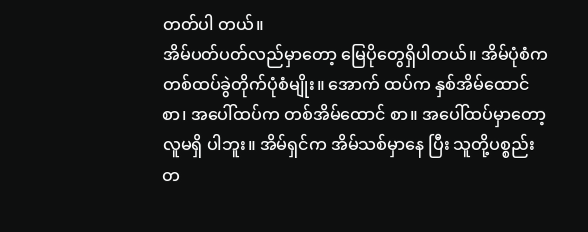တတ်ပါ တယ်။
အိမ်ပတ်ပတ်လည်မှာတော့ မြေပိုတွေရှိပါတယ်။ အိမ်ပုံစံက တစ်ထပ်ခွဲတိုက်ပုံစံမျိုး။ အောက် ထပ်က နှစ်အိမ်ထောင်စာ၊ အပေါ်ထပ်က တစ်အိမ်ထောင် စာ။ အပေါ်ထပ်မှာတော့ လူမရှိ ပါဘူး။ အိမ်ရှင်က အိမ်သစ်မှာနေ ပြီး သူတို့ပစ္စည်းတ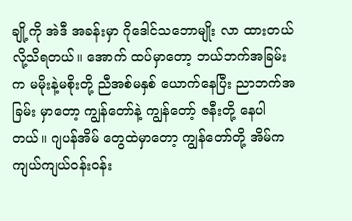ချို့ကို အဲဒီ အခန်းမှာ ဂိုဒေါင်သဘောမျိုး လာ ထားတယ်လို့သိရတယ်။ အောက် ထပ်မှာတော့ ဘယ်ဘက်အခြမ်း က မမိုးနဲ့မစိုးတို့ ညီအစ်မနှစ် ယောက်နေပြီး ညာဘက်အခြမ်း မှာတော့ ကျွန်တော်နဲ့ ကျွန်တော့် ဇနီးတို့ နေပါတယ်။ ဂျပန်အိမ် တွေထဲမှာတော့ ကျွန်တော်တို့ အိမ်က ကျယ်ကျယ်ဝန်းဝန်း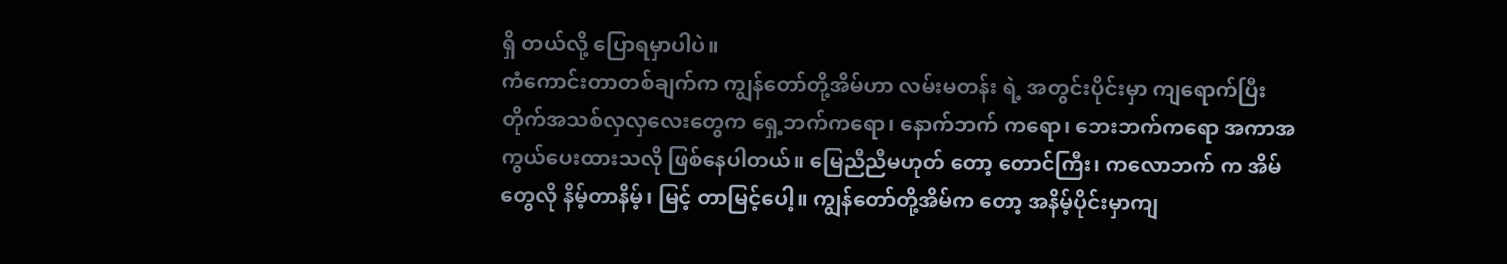ရှိ တယ်လို့ ပြောရမှာပါပဲ။
ကံကောင်းတာတစ်ချက်က ကျွန်တော်တို့အိမ်ဟာ လမ်းမတန်း ရဲ့ အတွင်းပိုင်းမှာ ကျရောက်ပြီး တိုက်အသစ်လှလှလေးတွေက ရှေ့ဘက်ကရော၊ နောက်ဘက် ကရော၊ ဘေးဘက်ကရော အကာအကွယ်ပေးထားသလို ဖြစ်နေပါတယ်။ မြေညီညီမဟုတ် တော့ တောင်ကြီး၊ ကလောဘက် က အိမ်တွေလို နိမ့်တာနိမ့်၊ မြင့် တာမြင့်ပေါ့။ ကျွန်တော်တို့အိမ်က တော့ အနိမ့်ပိုင်းမှာကျ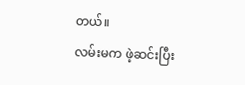တယ်။
လမ်းမက ဖဲ့ဆင်းပြီး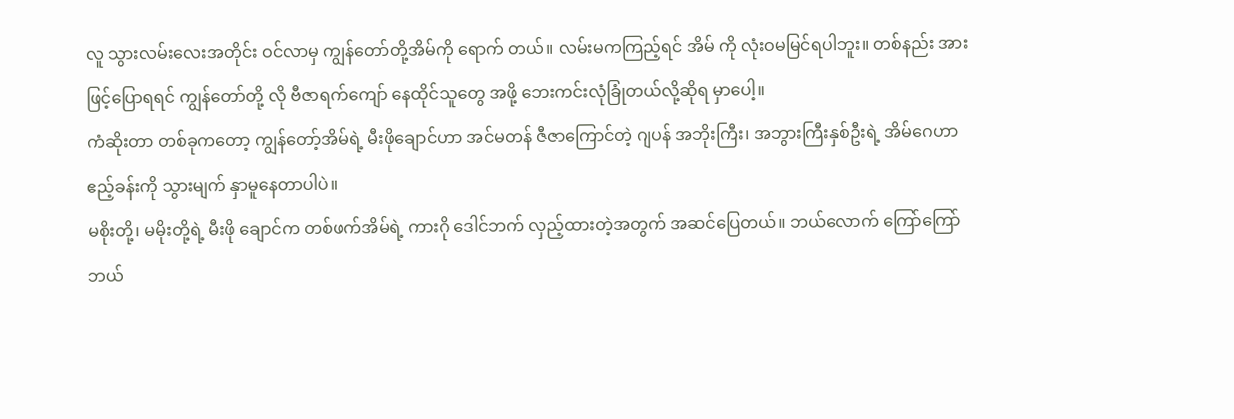လူ သွားလမ်းလေးအတိုင်း ဝင်လာမှ ကျွန်တော်တို့အိမ်ကို ရောက် တယ်။ လမ်းမကကြည့်ရင် အိမ် ကို လုံးဝမမြင်ရပါဘူး။ တစ်နည်း အားဖြင့်ပြောရရင် ကျွန်တော်တို့ လို ဗီဇာရက်ကျော် နေထိုင်သူတွေ အဖို့ ဘေးကင်းလုံခြုံတယ်လို့ဆိုရ မှာပေါ့။
ကံဆိုးတာ တစ်ခုကတော့ ကျွန်တော့်အိမ်ရဲ့ မီးဖိုချောင်ဟာ အင်မတန် ဇီဇာကြောင်တဲ့ ဂျပန် အဘိုးကြီး၊ အဘွားကြီးနှစ်ဦးရဲ့ အိမ်ဂေဟာဧည့်ခန်းကို သွားမျက် နှာမူနေတာပါပဲ။
မစိုးတို့၊ မမိုးတို့ရဲ့ မီးဖို ချောင်က တစ်ဖက်အိမ်ရဲ့ ကားဂို ဒေါင်ဘက် လှည့်ထားတဲ့အတွက် အဆင်ပြေတယ်။ ဘယ်လောက် ကြော်ကြော် ဘယ်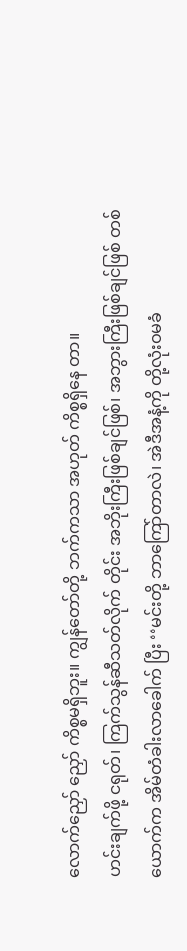လောက်ညှော် ညှော် ကိစ္စမရှိဘူး။ ကျွန်တော်တို့ ဘက်ကသာ အဟုတ် ကိစ္စရှိနေ တာ။
ဟင်းချက်ဖို့ ငရုတ်၊ ကြက်သွန်ဆီသတ်လိုက် တိုင်း အဘိုးကြီးဖြစ်ချင်ဖြစ်၊ အဘွားကြီးဖြစ်ချင်ဖြစ် တစ် ယောက်က အိမ်တံခါးလာခေါက် ပြီး ‘‘မင်းတို့ ဘာကြော်တာလဲ၊ အဲဒီအနံ့ကို တို့လုံးဝမခံ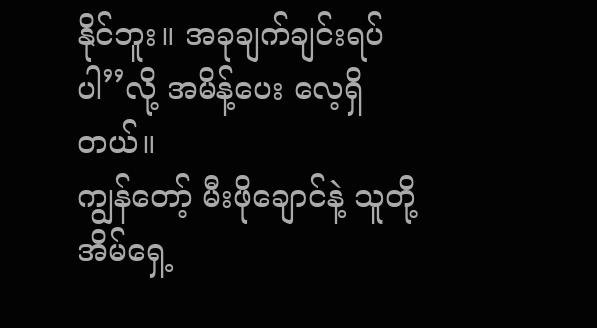နိုင်ဘူး။ အခုချက်ချင်းရပ်ပါ’’လို့ အမိန့်ပေး လေ့ရှိတယ်။
ကျွန်တော့် မီးဖိုချောင်နဲ့ သူတို့အိမ်ရှေ့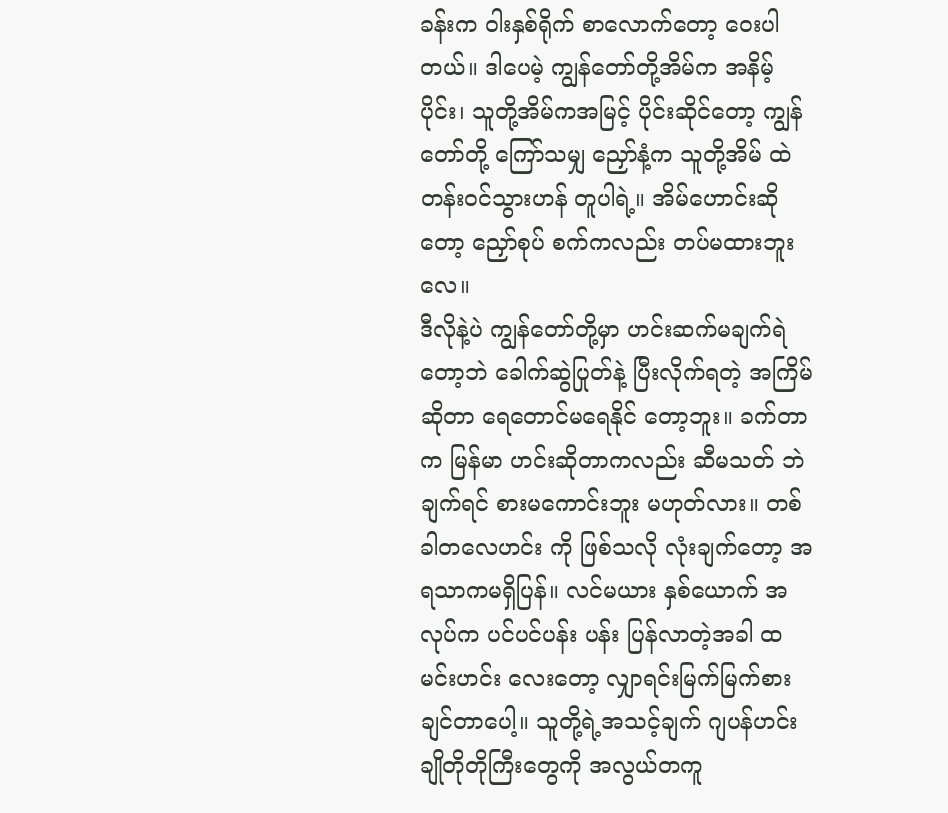ခန်းက ဝါးနှစ်ရိုက် စာလောက်တော့ ဝေးပါတယ်။ ဒါပေမဲ့ ကျွန်တော်တို့အိမ်က အနိမ့်ပိုင်း၊ သူတို့အိမ်ကအမြင့် ပိုင်းဆိုင်တော့ ကျွန်တော်တို့ ကြော်သမျှ ညှော်နံ့က သူတို့အိမ် ထဲ တန်းဝင်သွားဟန် တူပါရဲ့။ အိမ်ဟောင်းဆိုတော့ ညှော်စုပ် စက်ကလည်း တပ်မထားဘူး လေ။
ဒီလိုနဲ့ပဲ ကျွန်တော်တို့မှာ ဟင်းဆက်မချက်ရဲတော့ဘဲ ခေါက်ဆွဲပြုတ်နဲ့ ပြီးလိုက်ရတဲ့ အကြိမ်ဆိုတာ ရေတောင်မရေနိုင် တော့ဘူး။ ခက်တာက မြန်မာ ဟင်းဆိုတာကလည်း ဆီမသတ် ဘဲချက်ရင် စားမကောင်းဘူး မဟုတ်လား။ တစ်ခါတလေဟင်း ကို ဖြစ်သလို လုံးချက်တော့ အရသာကမရှိပြန်။ လင်မယား နှစ်ယောက် အလုပ်က ပင်ပင်ပန်း ပန်း ပြန်လာတဲ့အခါ ထမင်းဟင်း လေးတော့ လျှာရင်းမြက်မြက်စား ချင်တာပေါ့။ သူတို့ရဲ့အသင့်ချက် ဂျပန်ဟင်း ချိုတိုတိုကြီးတွေကို အလွယ်တကူ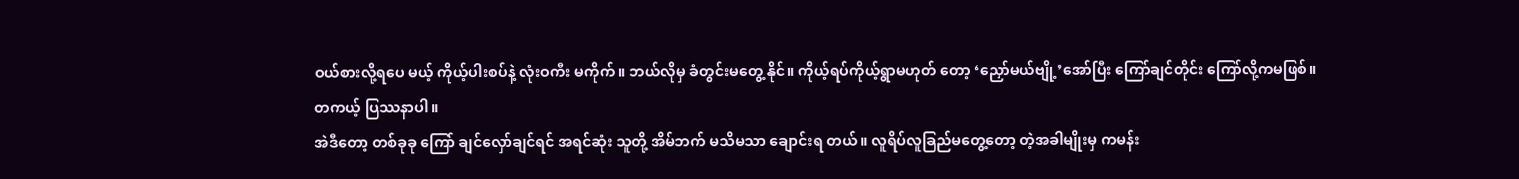ဝယ်စားလို့ရပေ မယ့် ကိုယ့်ပါးစပ်နဲ့ လုံးဝကီး မကိုက်။ ဘယ်လိုမှ ခံတွင်းမတွေ့ နိုင်။ ကိုယ့်ရပ်ကိုယ့်ရွာမဟုတ် တော့ ‘ညှော်မယ်ဗျို့’အော်ပြီး ကြော်ချင်တိုင်း ကြော်လို့ကမဖြစ်။ တကယ့် ပြဿနာပါ။
အဲဒီတော့ တစ်ခုခု ကြော် ချင်လှော်ချင်ရင် အရင်ဆုံး သူတို့ အိမ်ဘက် မသိမသာ ချောင်းရ တယ်။ လူရိပ်လူခြည်မတွေ့တော့ တဲ့အခါမျိုးမှ ကမန်း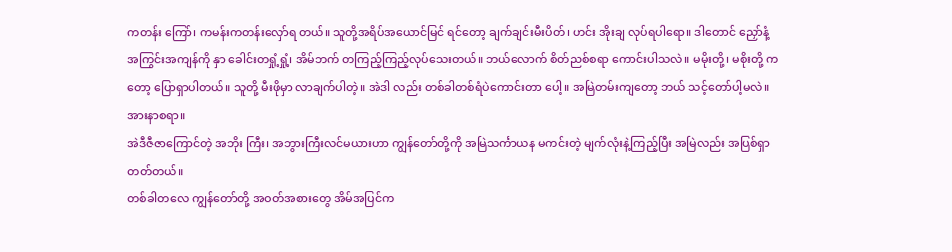ကတန်း ကြော်၊ ကမန်းကတန်းလှော်ရ တယ်။ သူတို့အရိပ်အယောင်မြင် ရင်တော့ ချက်ချင်းမီးပိတ်၊ ဟင်း အိုးချ လုပ်ရပါရော။ ဒါတောင် ညှော်နံ့ အကြွင်းအကျန်ကို နှာ ခေါင်းတရှုံ့ရှုံ့၊ အိမ်ဘက် တကြည့်ကြည့်လုပ်သေးတယ်။ ဘယ်လောက် စိတ်ညစ်စရာ ကောင်းပါသလဲ။ မမိုးတို့၊ မစိုးတို့ ကတော့ ပြောရှာပါတယ်။ သူတို့ မီးဖိုမှာ လာချက်ပါတဲ့။ အဲဒါ လည်း တစ်ခါတစ်ရံပဲကောင်းတာ ပေါ့။ အမြဲတမ်းကျတော့ ဘယ် သင့်တော်ပါ့မလဲ။ အားနာစရာ။
အဲဒီဇီဇာကြောင်တဲ့ အဘိုး ကြီး၊ အဘွားကြီးလင်မယားဟာ ကျွန်တော်တို့ကို အမြဲသင်္ကာယန မကင်းတဲ့ မျက်လုံးနဲ့ကြည့်ပြီး အမြဲလည်း အပြစ်ရှာတတ်တယ်။
တစ်ခါတလေ ကျွန်တော်တို့ အဝတ်အစားတွေ အိမ်အပြင်က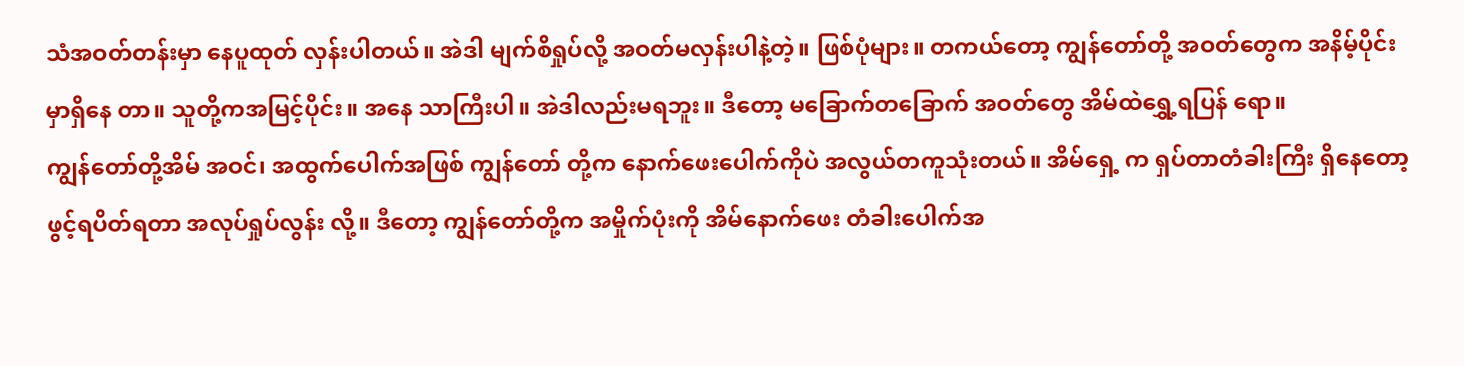သံအဝတ်တန်းမှာ နေပူထုတ် လှန်းပါတယ်။ အဲဒါ မျက်စိရှုပ်လို့ အဝတ်မလှန်းပါနဲ့တဲ့။ ဖြစ်ပုံများ။ တကယ်တော့ ကျွန်တော်တို့ အဝတ်တွေက အနိမ့်ပိုင်းမှာရှိနေ တာ။ သူတို့ကအမြင့်ပိုင်း။ အနေ သာကြီးပါ။ အဲဒါလည်းမရဘူး။ ဒီတော့ မခြောက်တခြောက် အဝတ်တွေ အိမ်ထဲရွှေ့ရပြန် ရော။
ကျွန်တော်တို့အိမ် အဝင်၊ အထွက်ပေါက်အဖြစ် ကျွန်တော် တို့က နောက်ဖေးပေါက်ကိုပဲ အလွယ်တကူသုံးတယ်။ အိမ်ရှေ့ က ရှပ်တာတံခါးကြီး ရှိနေတော့ ဖွင့်ရပိတ်ရတာ အလုပ်ရှုပ်လွန်း လို့။ ဒီတော့ ကျွန်တော်တို့က အမှိုက်ပုံးကို အိမ်နောက်ဖေး တံခါးပေါက်အ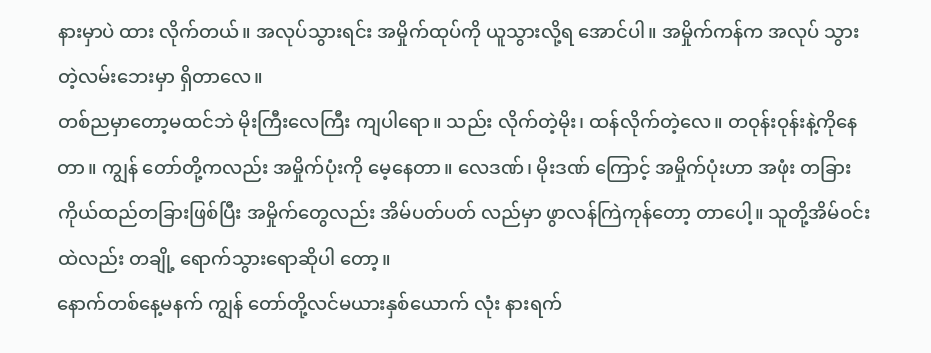နားမှာပဲ ထား လိုက်တယ်။ အလုပ်သွားရင်း အမှိုက်ထုပ်ကို ယူသွားလို့ရ အောင်ပါ။ အမှိုက်ကန်က အလုပ် သွားတဲ့လမ်းဘေးမှာ ရှိတာလေ။
တစ်ညမှာတော့မထင်ဘဲ မိုးကြီးလေကြီး ကျပါရော။ သည်း လိုက်တဲ့မိုး၊ ထန်လိုက်တဲ့လေ။ တဝုန်းဝုန်းနဲ့ကိုနေတာ။ ကျွန် တော်တို့ကလည်း အမှိုက်ပုံးကို မေ့နေတာ။ လေဒဏ်၊ မိုးဒဏ် ကြောင့် အမှိုက်ပုံးဟာ အဖုံး တခြား ကိုယ်ထည်တခြားဖြစ်ပြီး အမှိုက်တွေလည်း အိမ်ပတ်ပတ် လည်မှာ ဖွာလန်ကြဲကုန်တော့ တာပေါ့။ သူတို့အိမ်ဝင်းထဲလည်း တချို့ ရောက်သွားရောဆိုပါ တော့။
နောက်တစ်နေ့မနက် ကျွန် တော်တို့လင်မယားနှစ်ယောက် လုံး နားရက်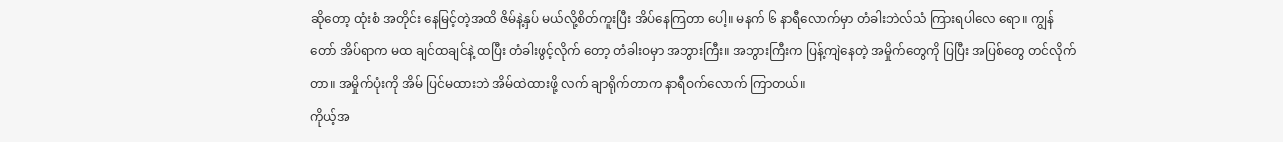ဆိုတော့ ထုံးစံ အတိုင်း နေမြင့်တဲ့အထိ ဇိမ်နဲ့နှပ် မယ်လို့စိတ်ကူးပြီး အိပ်နေကြတာ ပေါ့။ မနက် ၆ နာရီလောက်မှာ တံခါးဘဲလ်သံ ကြားရပါလေ ရော။ ကျွန်တော် အိပ်ရာက မထ ချင်ထချင်နဲ့ ထပြီး တံခါးဖွင့်လိုက် တော့ တံခါးဝမှာ အဘွားကြီး။ အဘွားကြီးက ပြန့်ကျဲနေတဲ့ အမှိုက်တွေကို ပြပြီး အပြစ်တွေ တင်လိုက်တာ။ အမှိုက်ပုံးကို အိမ် ပြင်မထားဘဲ အိမ်ထဲထားဖို့ လက် ချာရိုက်တာက နာရီဝက်လောက် ကြာတယ်။
ကိုယ့်အ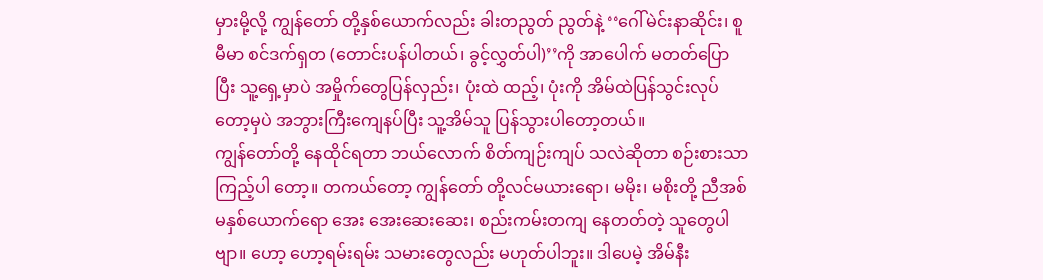မှားမို့လို့ ကျွန်တော် တို့နှစ်ယောက်လည်း ခါးတညွတ် ညွတ်နဲ့ ‘‘ဂေါ်မဲင်းနာဆိုင်း၊ စူမီမာ စင်ဒက်ရှတ (တောင်းပန်ပါတယ်၊ ခွင့်လွှတ်ပါ)’’ကို အာပေါက် မတတ်ပြောပြီး သူ့ရှေ့မှာပဲ အမှိုက်တွေပြန်လှည်း၊ ပုံးထဲ ထည့်၊ ပုံးကို အိမ်ထဲပြန်သွင်းလုပ် တော့မှပဲ အဘွားကြီးကျေနပ်ပြီး သူ့အိမ်သူ ပြန်သွားပါတော့တယ်။
ကျွန်တော်တို့ နေထိုင်ရတာ ဘယ်လောက် စိတ်ကျဉ်းကျပ် သလဲဆိုတာ စဉ်းစားသာကြည့်ပါ တော့။ တကယ်တော့ ကျွန်တော် တို့လင်မယားရော၊ မမိုး၊ မစိုးတို့ ညီအစ်မနှစ်ယောက်ရော အေး အေးဆေးဆေး၊ စည်းကမ်းတကျ နေတတ်တဲ့ သူတွေပါဗျာ။ ဟော့ ဟော့ရမ်းရမ်း သမားတွေလည်း မဟုတ်ပါဘူး။ ဒါပေမဲ့ အိမ်နီး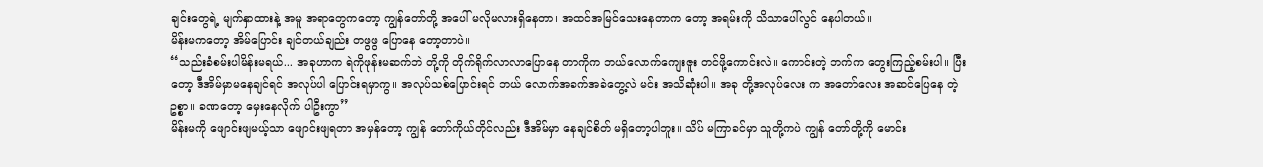ချင်းတွေရဲ့ မျက်နှာထားနဲ့ အမူ အရာတွေကတော့ ကျွန်တော်တို့ အပေါ် မလိုမလားရှိနေတာ၊ အထင်အမြင်သေးနေတာက တော့ အရမ်းကို သိသာပေါ်လွင် နေပါတယ်။
မိန်းမကတော့ အိမ်ပြောင်း ချင်တယ်ချည်း တဖွဖွ ပြောနေ တော့တာပဲ။
‘‘သည်းခံစမ်းပါမိန်းမရယ်... အခုဟာက ရဲကိုဖုန်းမဆက်ဘဲ တို့ကို တိုက်ရိုက်လာလာပြောနေ တာကိုက ဘယ်လောက်ကျေးဇူး တင်ဖို့ကောင်းလဲ။ ကောင်းတဲ့ ဘက်က တွေးကြည့်စမ်းပါ။ ပြီး တော့ ဒီအိမ်မှာမနေချင်ရင် အလုပ်ပါ ပြောင်းရမှာကွ။ အလုပ်သစ်ပြောင်းရင် ဘယ် လောက်အခက်အခဲတွေ့လဲ မင်း အသိဆုံးပါ။ အခု တို့အလုပ်လေး က အတော်လေး အဆင်ပြေနေ တဲ့ဥစ္စာ။ ခဏတော့ မှေးနေလိုက် ပါဦးကွာ’’
မိန်းမကို ဖျောင်းဖျမယ့်သာ ဖျောင်းဖျရတာ အမှန်တော့ ကျွန် တော်ကိုယ်တိုင်လည်း ဒီအိမ်မှာ နေချင်စိတ် မရှိတော့ပါဘူး။ သိပ် မကြာခင်မှာ သူတို့ကပဲ ကျွန် တော်တို့ကို မောင်း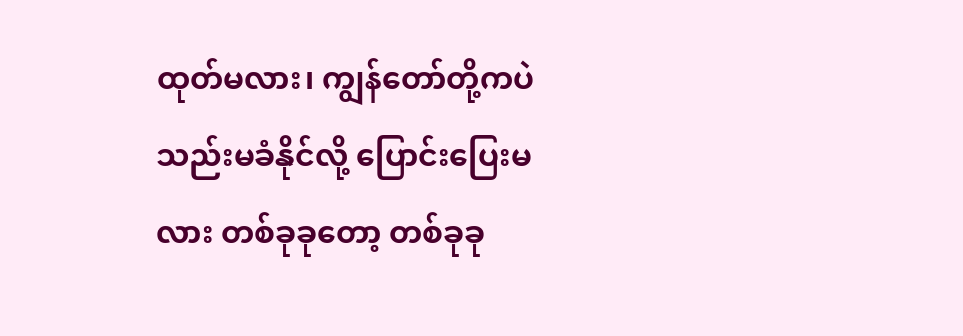ထုတ်မလား၊ ကျွန်တော်တို့ကပဲ သည်းမခံနိုင်လို့ ပြောင်းပြေးမလား တစ်ခုခုတော့ တစ်ခုခု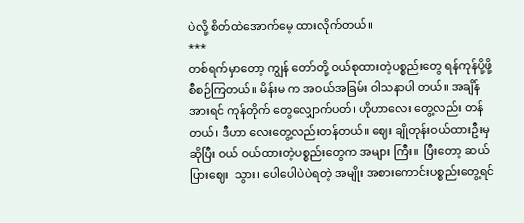ပဲလို့ စိတ်ထဲအောက်မေ့ ထားလိုက်တယ်။
***
တစ်ရက်မှာတော့ ကျွန် တော်တို့ ဝယ်စုထားတဲ့ပစ္စည်းတွေ ရန်ကုန်ပို့ဖို့ စီစဉ်ကြတယ်။ မိန်းမ က အဝယ်အခြမ်း ဝါသနာပါ တယ်။ အချိန်အားရင် ကုန်တိုက် တွေလျှောက်ပတ်၊ ဟိုဟာလေး တွေ့လည်း တန်တယ်၊ ဒီဟာ လေးတွေ့လည်းတန်တယ်။ ဈေး ချိုတုန်းဝယ်ထားဦးမှဆိုပြီး ဝယ် ဝယ်ထားတဲ့ပစ္စည်းတွေက အများ ကြီး။  ပြီးတော့ ဆယ်ပြားဈေး  သွား၊ ပေါပေါပဲပဲရတဲ့ အမျိုး အစားကောင်းပစ္စည်းတွေ့ရင်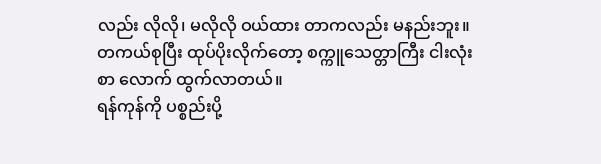လည်း လိုလို၊ မလိုလို ဝယ်ထား တာကလည်း မနည်းဘူး။ တကယ်စုပြီး ထုပ်ပိုးလိုက်တော့ စက္ကူသေတ္တာကြီး ငါးလုံးစာ လောက် ထွက်လာတယ်။
ရန်ကုန်ကို ပစ္စည်းပို့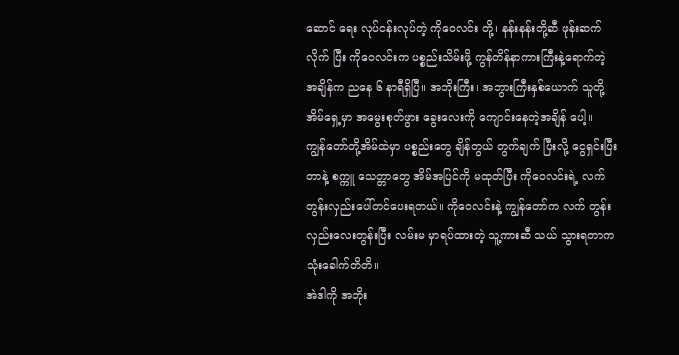ဆောင် ရေး လုပ်ငန်းလုပ်တဲ့ ကိုဝေလင်း တို့၊ နန်းနန်းတို့ဆီ ဖုန်းဆက်လိုက် ပြီး ကိုဝေလင်းက ပစ္စည်းသိမ်းဖို့ ကွန်တိန်နာကားကြီးနဲ့ရောက်တဲ့ အချိန်က ညနေ ၆ နာရီရှိပြီ။ အဘိုးကြီး၊ အဘွားကြီးနှစ်ယောက် သူတို့အိမ်ရှေ့မှာ အမွေးစုတ်ဖွား ခွေးလေးကို ကျောင်းနေတဲ့အချိန် ပေါ့။
ကျွန်တော်တို့အိမ်ထဲမှာ ပစ္စည်းတွေ ချိန်တွယ် တွက်ချက် ပြီးလို့ ငွေရှင်းပြီးတာနဲ့ စက္ကူ သေတ္တာတွေ အိမ်အပြင်ကို မထုတ်ပြီး ကိုဝေလင်းရဲ့ လက် တွန်းလှည်းပေါ်တင်ပေးရတယ်။ ကိုဝေလင်းနဲ့ ကျွန်တော်က လက် တွန်းလှည်းလေးတွန်းပြီး လမ်းမ မှာရပ်ထားတဲ့ သူ့ကားဆီ သယ် သွားရတာက သုံးခေါက်တိတိ။
အဲဒါကို အဘိုး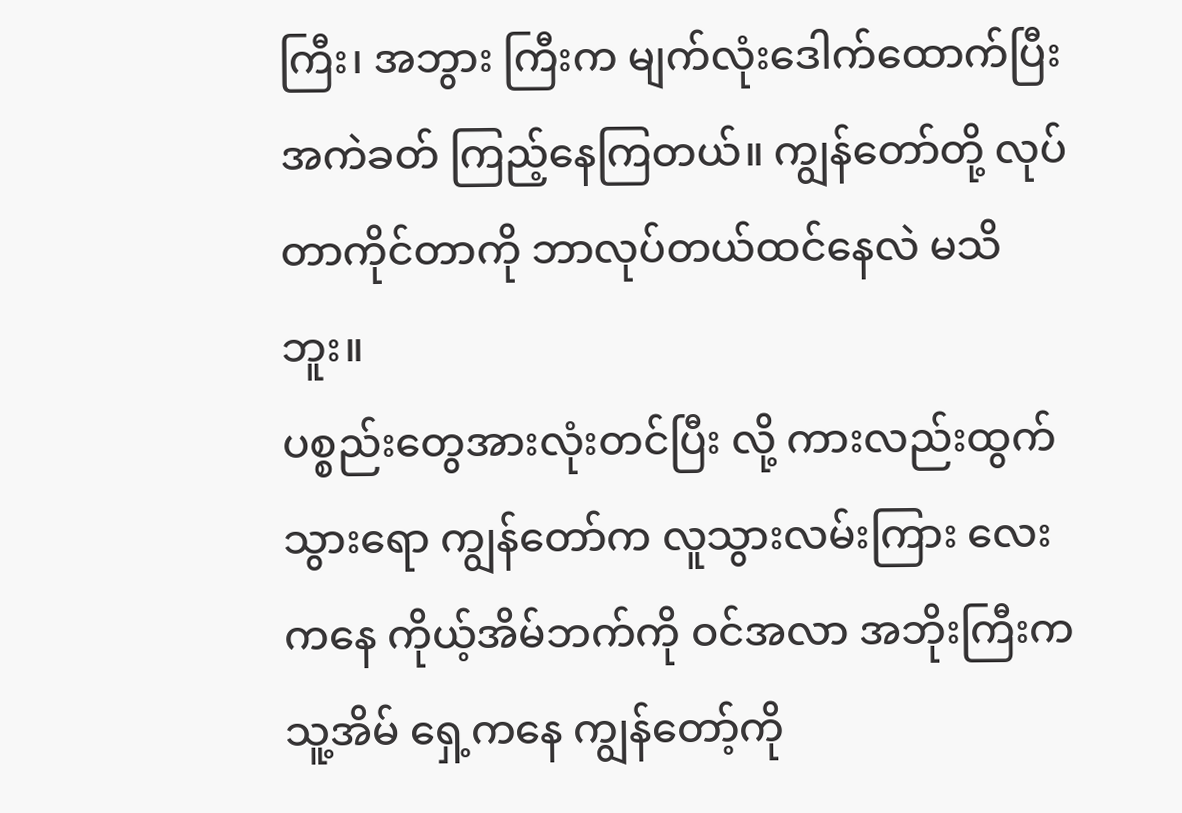ကြီး၊ အဘွား ကြီးက မျက်လုံးဒေါက်ထောက်ပြီး အကဲခတ် ကြည့်နေကြတယ်။ ကျွန်တော်တို့ လုပ်တာကိုင်တာကို ဘာလုပ်တယ်ထင်နေလဲ မသိ ဘူး။
ပစ္စည်းတွေအားလုံးတင်ပြီး လို့ ကားလည်းထွက်သွားရော ကျွန်တော်က လူသွားလမ်းကြား လေးကနေ ကိုယ့်အိမ်ဘက်ကို ဝင်အလာ အဘိုးကြီးက သူ့အိမ် ရှေ့ကနေ ကျွန်တော့်ကို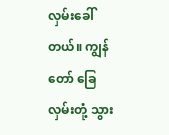လှမ်းခေါ် တယ်။ ကျွန်တော် ခြေလှမ်းတုံ့ သွား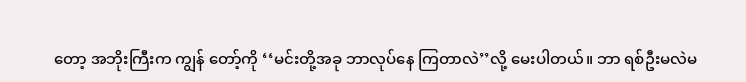တော့ အဘိုးကြီးက ကျွန် တော့်ကို ‘‘မင်းတို့အခု ဘာလုပ်နေ ကြတာလဲ’’လို့ မေးပါတယ်။ ဘာ ရစ်ဦးမလဲမ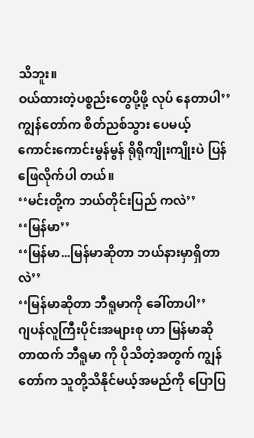သိဘူး။
ဝယ်ထားတဲ့ပစ္စည်းတွေပို့ဖို့ လုပ် နေတာပါ’’
ကျွန်တော်က စိတ်ညစ်သွား ပေမယ့် ကောင်းကောင်းမွန်မွန် ရိုရိုကျိုးကျိုးပဲ ပြန်ဖြေလိုက်ပါ တယ်။
‘‘မင်းတို့က ဘယ်တိုင်းပြည် ကလဲ’’
‘‘မြန်မာ’’
‘‘မြန်မာ...မြန်မာဆိုတာ ဘယ်နားမှာရှိတာလဲ’’
‘‘မြန်မာဆိုတာ ဘီရူမာကို ခေါ်တာပါ’’
ဂျပန်လူကြီးပိုင်းအများစု ဟာ မြန်မာဆိုတာထက် ဘီရူမာ ကို ပိုသိတဲ့အတွက် ကျွန်တော်က သူတို့သိနိုင်မယ့်အမည်ကို ပြောပြ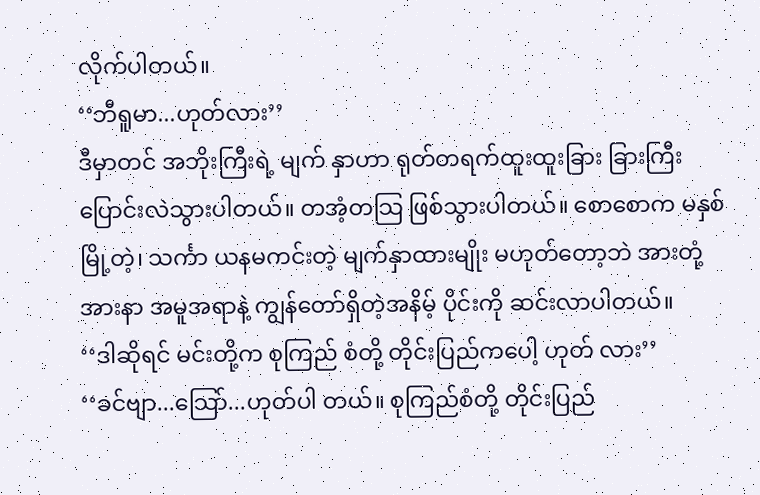လိုက်ပါတယ်။
‘‘ဘီရူမာ...ဟုတ်လား’’
ဒီမှာတင် အဘိုးကြီးရဲ့ မျက် နှာဟာ ရုတ်တရက်ထူးထူးခြား ခြားကြီး ပြောင်းလဲသွားပါတယ်။ တအံ့တသြ ဖြစ်သွားပါတယ်။ စောစောက မနှစ်မြို့တဲ့၊ သင်္ကာ ယနမကင်းတဲ့ မျက်နှာထားမျိုး မဟုတ်တော့ဘဲ အားတုံ့အားနာ အမူအရာနဲ့ ကျွန်တော်ရှိတဲ့အနိမ့် ပိုင်းကို ဆင်းလာပါတယ်။
‘‘ဒါဆိုရင် မင်းတို့က စုကြည် စံတို့ တိုင်းပြည်ကပေါ့ ဟုတ် လား’’
‘‘ခင်ဗျာ...သြော်...ဟုတ်ပါ တယ်။ စုကြည်စံတို့ တိုင်းပြည်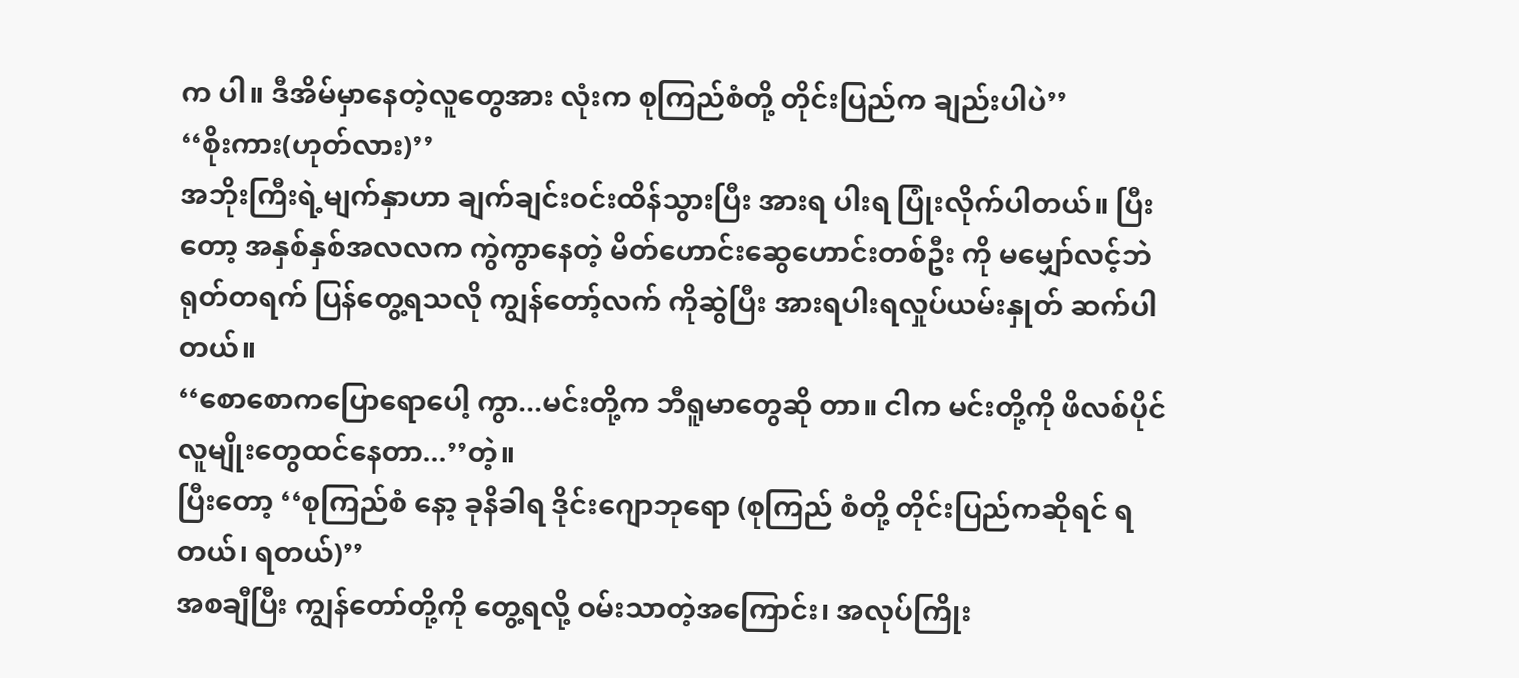က ပါ။ ဒီအိမ်မှာနေတဲ့လူတွေအား လုံးက စုကြည်စံတို့ တိုင်းပြည်က ချည်းပါပဲ’’
‘‘စိုးကား(ဟုတ်လား)’’
အဘိုးကြီးရဲ့မျက်နှာဟာ ချက်ချင်းဝင်းထိန်သွားပြီး အားရ ပါးရ ပြုံးလိုက်ပါတယ်။ ပြီးတော့ အနှစ်နှစ်အလလက ကွဲကွာနေတဲ့ မိတ်ဟောင်းဆွေဟောင်းတစ်ဦး ကို မမျှော်လင့်ဘဲ ရုတ်တရက် ပြန်တွေ့ရသလို ကျွန်တော့်လက် ကိုဆွဲပြီး အားရပါးရလှုပ်ယမ်းနှုတ် ဆက်ပါတယ်။
‘‘စောစောကပြောရောပေါ့ ကွာ...မင်းတို့က ဘီရူမာတွေဆို တာ။ ငါက မင်းတို့ကို ဖိလစ်ပိုင် လူမျိုးတွေထင်နေတာ...’’တဲ့။
ပြီးတော့ ‘‘စုကြည်စံ နော့ ခုနိခါရ ဒိုင်းဂျောဘုရော (စုကြည် စံတို့ တိုင်းပြည်ကဆိုရင် ရတယ်၊ ရတယ်)’’
အစချီပြီး ကျွန်တော်တို့ကို တွေ့ရလို့ ဝမ်းသာတဲ့အကြောင်း၊ အလုပ်ကြိုး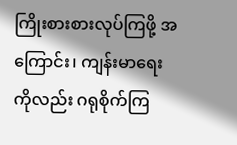ကြိုးစားစားလုပ်ကြဖို့ အကြောင်း၊ ကျန်းမာရေးကိုလည်း ဂရုစိုက်ကြ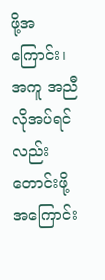ဖို့အကြောင်း၊ အကူ အညီလိုအပ်ရင်လည်း တောင်းဖို့ အကြောင်း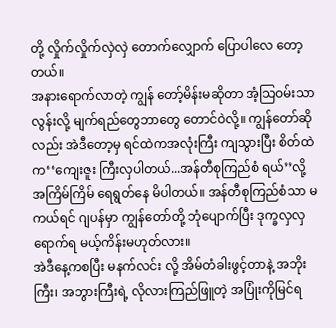တို့ လှိုက်လှိုက်လှဲလှဲ တောက်လျှောက် ပြောပါလေ တော့တယ်။
အနားရောက်လာတဲ့ ကျွန် တော့်မိန်းမဆိုတာ အံ့သြဝမ်းသာ လွန်းလို့ မျက်ရည်တွေဘာတွေ တောင်ဝဲလို့။ ကျွန်တော်ဆိုလည်း အဲဒီတော့မှ ရင်ထဲကအလုံးကြီး ကျသွားပြီး စိတ်ထဲက‘‘ကျေးဇူး ကြီးလှပါတယ်...အန်တီစုကြည်စံ ရယ်’’လို့ အကြိမ်ကြိမ် ရေရွတ်နေ မိပါတယ်။ အန်တီစုကြည်စံသာ မကယ်ရင် ဂျပန်မှာ ကျွန်တော်တို့ ဘုံပျောက်ပြီး ဒုက္ခလှလှရောက်ရ မယ့်ကိန်းမဟုတ်လား။
အဲဒီနေ့ကစပြီး မနက်လင်း လို့ အိမ်တံခါးဖွင့်တာနဲ့ အဘိုးကြီး၊ အဘွားကြီးရဲ့ လိုလားကြည်ဖြူတဲ့ အပြုံးကိုမြင်ရ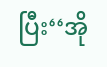ပြီး‘‘အို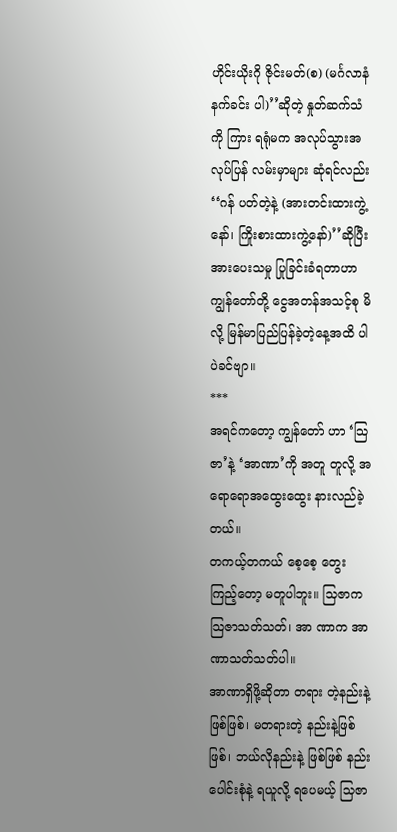ဟိုင်းယိုးဂို ဇိုင်းမတ်(စ) (မင်္ဂလာနံနက်ခင်း ပါ)’’ဆိုတဲ့ နှုတ်ဆက်သံကို ကြား ရရုံမက အလုပ်သွားအလုပ်ပြန် လမ်းမှာများ ဆုံရင်လည်း ‘‘ဂန် ပတ်တဲ့နဲ့ (အားတင်းထားကွဲ့နော်၊ ကြိုးစားထားကွဲ့နော်)’’ဆိုပြီး အားပေးသမှု ပြုခြင်းခံရတာဟာ ကျွန်တော်တို့ ငွေအတန်အသင့်စု မိလို့ မြန်မာပြည်ပြန်ခဲ့တဲ့နေ့အထိ ပါပဲခင်ဗျာ။
***
အရင်ကတော့ ကျွန်တော် ဟာ ‘သြဇာ’နဲ့ ‘အာဏာ’ကို အတူ တူလို့ အရောရောအထွေးထွေး နားလည်ခဲ့တယ်။
တကယ့်တကယ် စေ့စေ့ တွေးကြည့်တော့ မတူပါဘူး။ သြဇာက သြဇာသတ်သတ်၊ အာ ဏာက အာဏာသတ်သတ်ပါ။
အာဏာရှိဖို့ဆိုတာ တရား တဲ့နည်းနဲ့ဖြစ်ဖြစ်၊ မတရားတဲ့ နည်းနဲ့ဖြစ်ဖြစ်၊ ဘယ်လိုနည်းနဲ့ ဖြစ်ဖြစ် နည်းပေါင်းစုံနဲ့ ရယူလို့ ရပေမယ့် သြဇာ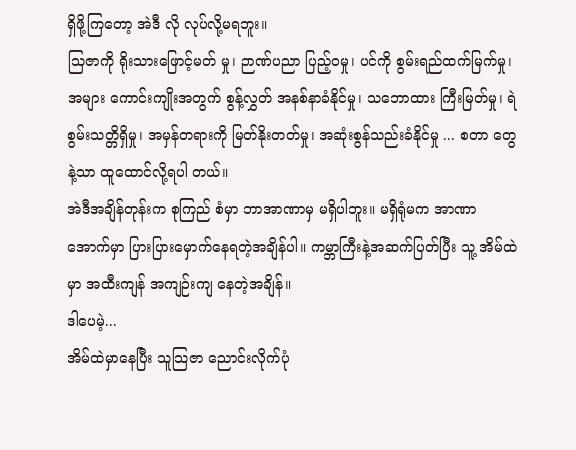ရှိဖို့ကြတော့ အဲဒီ လို လုပ်လို့မရဘူး။
သြဇာကို ရိုးသားဖြောင့်မတ် မှု၊ ဉာဏ်ပညာ ပြည့်ဝမှု၊ ပင်ကို စွမ်းရည်ထက်မြက်မှု၊ အများ ကောင်းကျိုးအတွက် စွန့်လွှတ် အနစ်နာခံနိုင်မှု၊ သဘောထား ကြီးမြတ်မှု၊ ရဲစွမ်းသတ္တိရှိမှု၊ အမှန်တရားကို မြတ်နိုးတတ်မှု၊ အဆုံးစွန်သည်းခံနိုင်မှု ... စတာ တွေနဲ့သာ ထူထောင်လို့ရပါ တယ်။
အဲဒီအချိန်တုန်းက စုကြည် စံမှာ ဘာအာဏာမှ မရှိပါဘူး။ မရှိရုံမက အာဏာအောက်မှာ ပြားပြားမှောက်နေရတဲ့အချိန်ပါ။ ကမ္ဘာကြီးနဲ့အဆက်ပြတ်ပြီး သူ့ အိမ်ထဲမှာ အထီးကျန် အကျဉ်းကျ နေတဲ့အချိန်။
ဒါပေမဲ့...
အိမ်ထဲမှာနေပြီး သူသြဇာ ညောင်းလိုက်ပုံ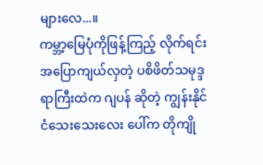များလေ...။
ကမ္ဘာ့မြေပုံကိုဖြန့်ကြည့် လိုက်ရင်း အပြောကျယ်လှတဲ့ ပစိဖိတ်သမုဒ္ဒရာကြီးထဲက ဂျပန် ဆိုတဲ့ ကျွန်းနိုင်ငံသေးသေးလေး ပေါ်က တိုကျို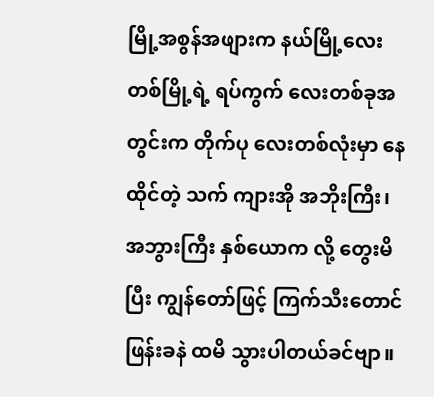မြို့အစွန်အဖျားက နယ်မြို့လေးတစ်မြို့ရဲ့ ရပ်ကွက် လေးတစ်ခုအတွင်းက တိုက်ပု လေးတစ်လုံးမှာ နေထိုင်တဲ့ သက် ကျားအို အဘိုးကြီး၊ အဘွားကြီး နှစ်ယောက လို့ တွေးမိပြီး ကျွန်တော်ဖြင့် ကြက်သီးတောင်ဖြန်းခနဲ ထမိ သွားပါတယ်ခင်ဗျာ။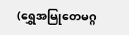(ရွှေအမြုတေမဂ္ဂ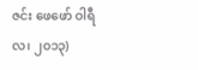ဇင်း ဖေဖော် ဝါရီလ၊ ၂၀၁၃)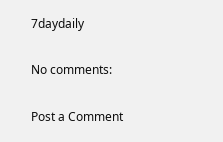7daydaily

No comments:

Post a Comment